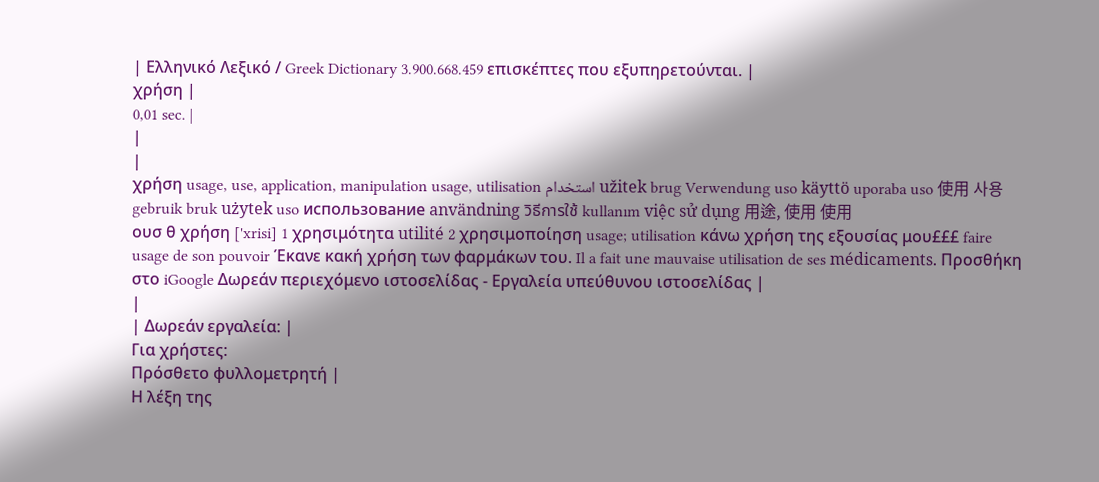| Ελληνικό Λεξικό / Greek Dictionary 3.900.668.459 επισκέπτες που εξυπηρετούνται. |
χρήση |
0,01 sec. |
|
|
χρήση usage, use, application, manipulation usage, utilisation استخدام užitek brug Verwendung uso käyttö uporaba uso 使用 사용 gebruik bruk użytek uso использование användning วิธีการใช้ kullanım việc sử dụng 用途, 使用 使用
ουσ θ χρήση ['xrisi] 1 χρησιμότητα utilité 2 χρησιμοποίηση usage; utilisation κάνω χρήση της εξουσίας μου£££ faire usage de son pouvoir Έκανε κακή χρήση των φαρμάκων του. Il a fait une mauvaise utilisation de ses médicaments. Προσθήκη στο iGoogle Δωρεάν περιεχόμενο ιστοσελίδας - Εργαλεία υπεύθυνου ιστοσελίδας |
|
| Δωρεάν εργαλεία: |
Για χρήστες:
Πρόσθετο φυλλομετρητή |
Η λέξη της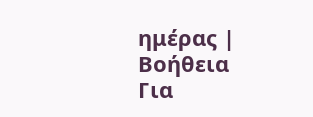ημέρας |
Βοήθεια
Για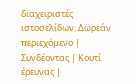διαχειριστές ιστοσελίδων: Δωρεάν περιεχόμενο | Συνδέοντας | Κουτί έρευνας |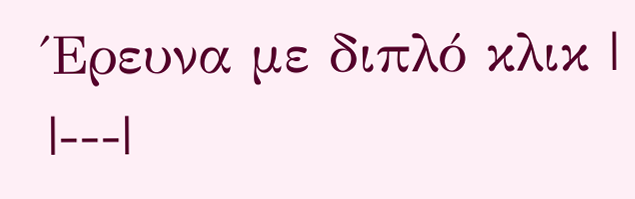Έρευνα με διπλό κλικ |
|---|